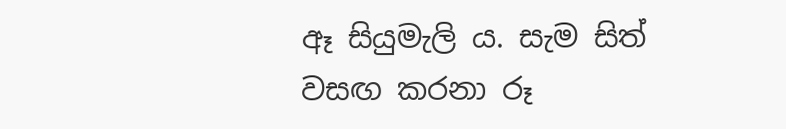ඈ සියුමැලි ය. සැම සිත් වසඟ කරනා රූ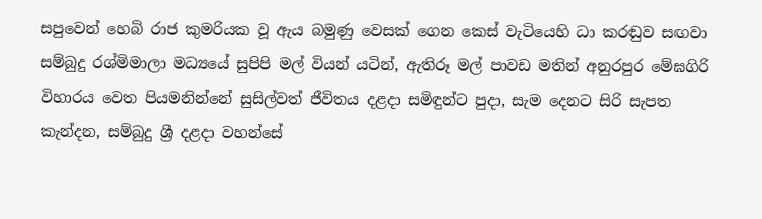සපුවෙන් හෙබි රාජ කුමරියක වූ ඇය බමුණු වෙසක් ගෙන කෙස් වැටියෙහි ධා කරඬුව සඟවා සම්බුදු රශ්මිමාලා මධ්‍යයේ සුපිපි මල් වියන් යටින්, ඇතිරූ මල් පාවඩ මතින් අනුරපුර මේඝගිරි විහාරය වෙත පියමනින්නේ සුසිල්වත් ජීවිතය දළදා සමිඳුන්ට පුදා, සැම දෙනට සිරි සැපත කැන්දන, සම්බුදු ශ්‍රී දළදා වහන්සේ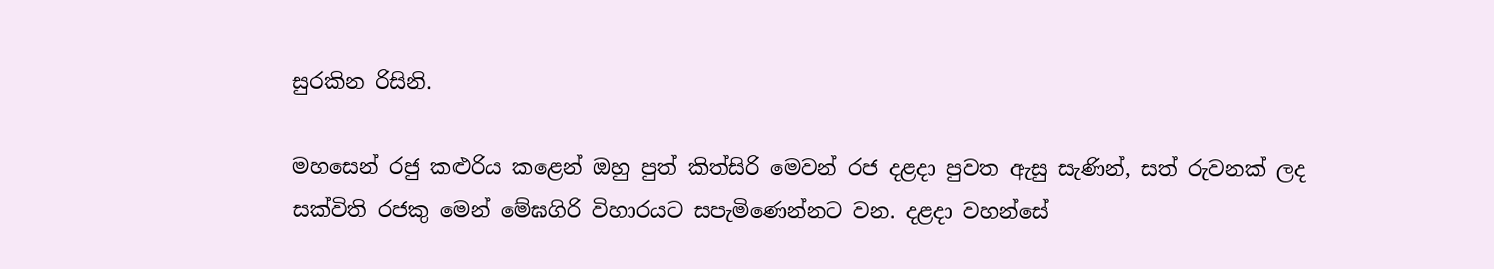සුරකින රිසිනි.

මහසෙන් රජු කළුරිය කළෙන් ඔහු පුත් කිත්සිරි මෙවන් රජ දළදා පුවත ඇසු සැණින්, සත් රුවනක් ලද සක්විති රජකු මෙන් මේඝගිරි විහාරයට සපැමිණෙන්නට වන. දළදා වහන්සේ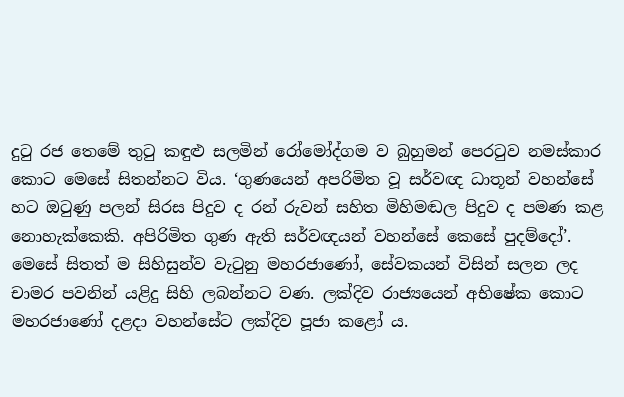දුටු රජ තෙමේ තුටු කඳුළු සලමින් රෝමෝද්ගම ව බුහුමන් පෙරටුව නමස්කාර කොට මෙසේ සිතන්නට විය. ‘ගුණයෙන් අපරිමිත වූ සර්වඥ ධාතූන් වහන්සේ හට ඔටුණු පලන් සිරස පිදුව ද රන් රුවන් සහිත මිහිමඬල පිදුව ද පමණ කළ නොහැක්කෙකි. අපිරිමිත ගුණ ඇති සර්වඥයන් වහන්සේ කෙසේ පුදම්දෝ’. මෙසේ සිතත් ම සිහිසුන්ව වැටුනු මහරජාණෝ, සේවකයන් විසින් සලන ලද චාමර පවනින් යළිදු සිහි ලබන්නට වණ. ලක්දිව රාජ්‍යයෙන් අභිෂේක කොට මහරජාණෝ දළදා වහන්සේට ලක්දිව පූජා කළෝ ය.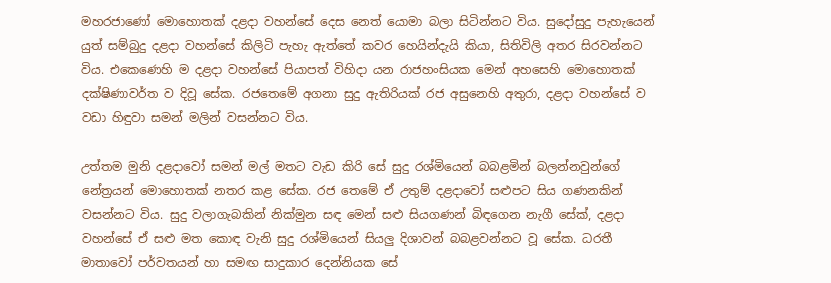මහරජාණෝ මොහොතක් දළදා වහන්සේ දෙස නෙත් යොමා බලා සිටින්නට විය. සුදෝසුදු පැහැයෙන් යුත් සම්බුදු දළදා වහන්සේ කිලිටි පැහැ ඇත්තේ කවර හෙයින්දැයි කියා, සිතිවිලි අතර සිරවන්නට විය. එකෙණෙහි ම දළදා වහන්සේ පියාපත් විහිදා යන රාජහංසියක මෙන් අහසෙහි මොහොතක් දක්ෂිණාවර්ත ව දිවූ සේක. රජතෙමේ අගනා සුදු ඇතිරියක් රජ අසුනෙහි අතුරා, දළදා වහන්සේ ව වඩා හිඳුවා සමන් මලින් වසන්නට විය.

උත්තම මුනි දළදාවෝ සමන් මල් මතට වැඩ කිරි සේ සුදු රශ්මියෙන් බබළමින් බලන්නවුන්ගේ නේත්‍රයන් මොහොතක් නතර කළ සේක. රජ තෙමේ ඒ උතුම් දළදාවෝ සළුපට සිය ගණනකින් වසන්නට විය. සුදු වලාගැබකින් නික්මුන සඳ මෙන් සළු සියගණන් බිඳගෙන නැගී සේක්, දළදා වහන්සේ ඒ සළු මත කොඳ වැනි සුදු රශ්මියෙන් සියලු දිශාවන් බබළවන්නට වූ සේක. ධරතී මාතාවෝ පර්වතයන් හා සමඟ සාදුකාර දෙන්නියක සේ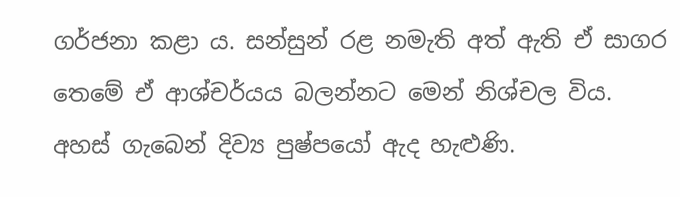ගර්ජනා කළා ය. සන්සුන් රළ නමැති අත් ඇති ඒ සාගර තෙමේ ඒ ආශ්චර්යය බලන්නට මෙන් නිශ්චල විය. අහස් ගැබෙන් දිව්‍ය පුෂ්පයෝ ඇද හැළුණි.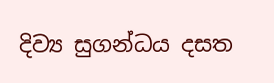දිව්‍ය සුගන්ධය දසත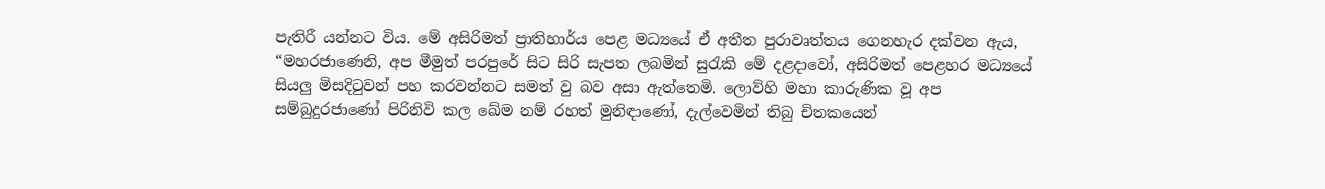පැතිරී යන්නට විය. මේ අසිරිමත් ප්‍රාතිහාර්ය පෙළ මධ්‍යයේ ඒ අතීත පුරාවෘත්තය ගෙනහැර දක්වන ඇය,
“මහරජාණෙනි, අප මීමුත් පරපුරේ සිට සිරි සැපත ලබමින් සුරැකි මේ දළදාවෝ, අසිරිමත් පෙළහර මධ්‍යයේ සියලු මිසදිටුවන් පහ කරවන්නට සමත් වු බව අසා ඇත්තෙමි. ලොව්හි මහා කාරුණික වූ අප සම්බුදුරජාණෝ පිරිනිවි කල ඛේම නම් රහත් මුනිඳාණෝ, දැල්වෙමින් තිබු චිතකයෙන්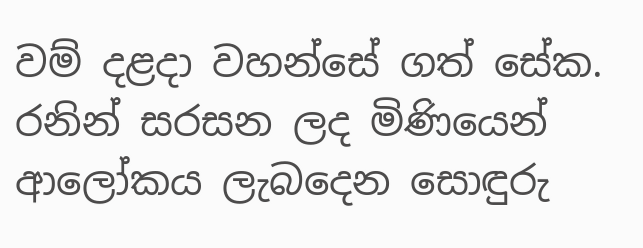වම් දළදා වහන්සේ ගත් සේක. රනින් සරසන ලද මිණියෙන් ආලෝකය ලැබදෙන සොඳුරු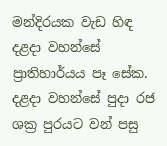මන්දිරයක වැඩ හිඳ දළදා වහන්සේ ප්‍රාතිහාර්යය පෑ සේක. දළදා වහන්සේ පුදා රජ ශක්‍ර පුරයට වන් පසු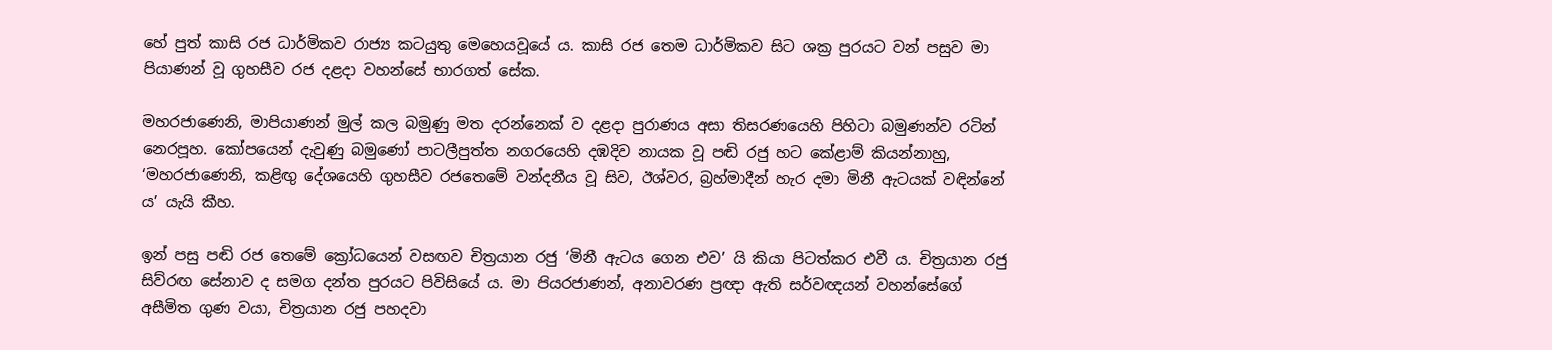හේ පුත් කාසි රජ ධාර්මිකව රාජ්‍ය කටයුතු මෙහෙයවූයේ ය. කාසි රජ තෙම ධාර්මිකව සිට ශක්‍ර පුරයට වන් පසුව මා පියාණන් වූ ගුහසීව රජ දළදා වහන්සේ භාරගත් සේක.

මහරජාණෙනි, මාපියාණන් මුල් කල බමුණු මත දරන්නෙක් ව දළදා පුරාණය අසා තිසරණයෙහි පිහිටා බමුණන්ව රටින් නෙරපූහ. කෝපයෙන් දැවුණු බමුණෝ පාටලීපුත්ත නගරයෙහි දඹදිව නායක වූ පඬි රජු හට කේළාම් කියන්නාහු, ‘මහරජාණෙනි, කළිඟු දේශයෙහි ගුහසීව රජතෙමේ වන්දනීය වූ සිව, ඊශ්වර, බ්‍රහ්මාදීන් හැර දමා මිනී ඇටයක් වඳින්නේ ය’ යැයි කීහ.

ඉන් පසු පඬි රජ තෙමේ ක්‍රෝධයෙන් වසඟව චිත්‍රයාන රජු ‘මිනී ඇටය ගෙන එව’ යි කියා පිටත්කර එවී ය. චිත්‍රයාන රජු සිව්රඟ සේනාව ද සමග දන්ත පුරයට පිවිසියේ ය. මා ප‍ියරජාණන්, අනාවරණ ප්‍රඥා ඇති සර්වඥයන් වහන්සේගේ අසීමිත ගුණ වයා, චිත්‍රයාන රජු පහදවා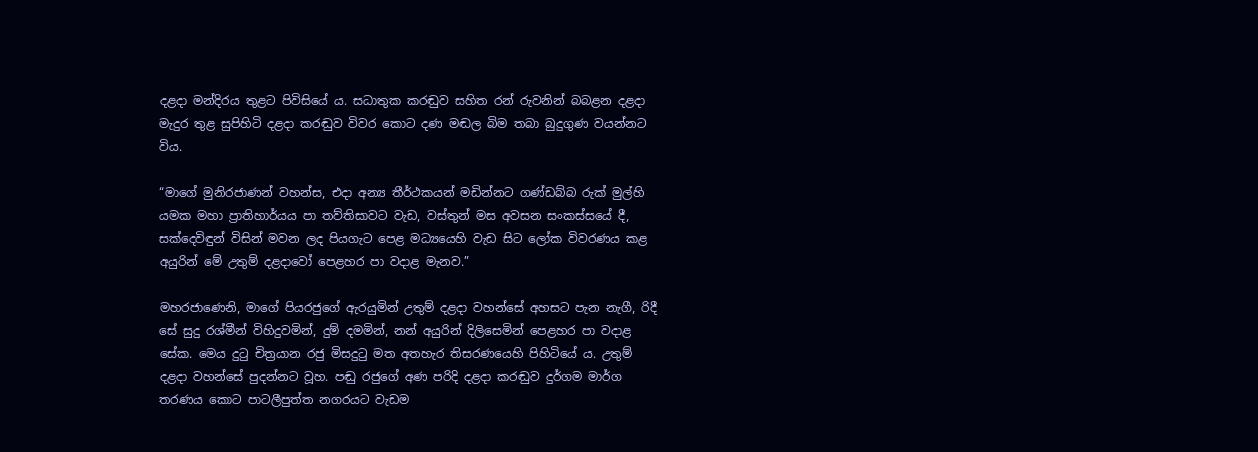දළදා මන්දිරය තුළට පිවිසියේ ය. සධාතුක කරඬුව සහිත රන් රුවනින් බබළන දළදා මැදුර තුළ සුපිහිටි දළදා කරඬුව විවර කොට දණ මඬල බිම තබා බුදුගුණ වයන්නට විය.

“මාගේ මුනිරජාණන් වහන්ස, එදා අන්‍ය තීර්ථකයන් මඩින්නට ගණ්ඩබ්බ රුක් මුල්හි යමක මහා ප්‍රාතිහාර්යය පා තව්තිසාවට වැඩ, වස්තුන් මස අවසන සංකස්සයේ දී, සක්දෙවිඳුන් විසින් මවන ලද පියගැට පෙළ මධ්‍යයෙහි වැඩ සිට ලෝක විවරණය කළ අයුරින් මේ උතුම් දළදාවෝ පෙළහර පා වදාළ මැනව.”

මහරජාණෙනි, මාගේ පියරජුගේ ඇරයුමින් උතුම් දළදා වහන්සේ අහසට පැන නැගී, රිදී සේ සුදු රශ්මීන් විහිදුවමින්, දුම් දමමින්, නන් අයුරින් දිලිසෙමින් පෙළහර පා වදාළ සේක. මෙය දුටු චිත්‍රයාන රජු මිසදුටු මත අතහැර තිසරණයෙහි පිහිටියේ ය. උතුම් දළදා වහන්සේ පුදන්නට වූහ. පඬු රජුගේ අණ පරිදි දළදා කරඬුව දුර්ගම මාර්ග තරණය කොට පාටලීපුත්ත නගරයට වැඩම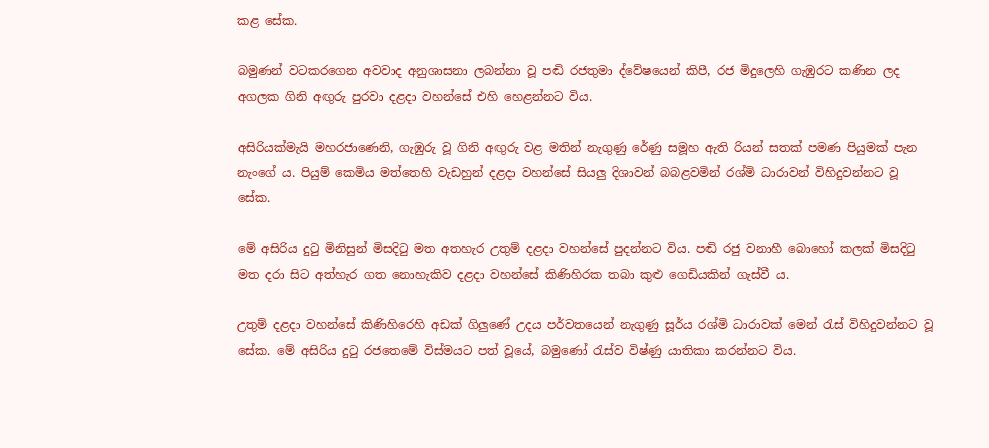කළ සේක.

බමුණන් වටකරගෙන අවවාද අනුශාසනා ලබන්නා වූ පඬි රජතුමා ද්වේෂයෙන් කිපී, රජ මිදුලෙහි ගැඹුරට කණින ලද අගලක ගිනි අඟුරු පුරවා දළදා වහන්සේ එහි හෙළන්නට විය.

අසිරියක්මැයි මහරජාණෙනි, ගැඹුරු වූ ගිනි අඟුරු වළ මතින් නැගුණු රේණු සමූහ ඇති රියන් සතක් පමණ පියුමක් පැන නැංගේ ය. පියුම් කෙමිය මත්තෙහි වැඩහුන් දළදා වහන්සේ සියලු දිශාවන් බබළවමින් රශ්මි ධාරාවන් විහිදුවන්නට වූ සේක.

මේ අසිරිය දුටු මිනිසුන් මිසදිටු මත අතහැර උතුම් දළදා වහන්සේ පුදන්නට විය. පඬි රජු වනාහී බොහෝ කලක් මිසදිටු මත දරා සිට අත්හැර ගත නොහැකිව දළදා වහන්සේ කිණිහිරක තබා කුළු ගෙඩියකින් ගැස්වී ය.

උතුම් දළදා වහන්සේ කිණිහිරෙහි අඩක් ගිලු‍ණේ උදය පර්වතයෙන් නැගුණු සූර්ය රශ්මි ධාරාවක් මෙන් රැස් විහිදුවන්නට වූ සේක. මේ අසිරිය දුටු රජතෙමේ විස්මයට පත් වූයේ, බමුණෝ රැස්ව විෂ්ණු යාතිකා කරන්නට විය.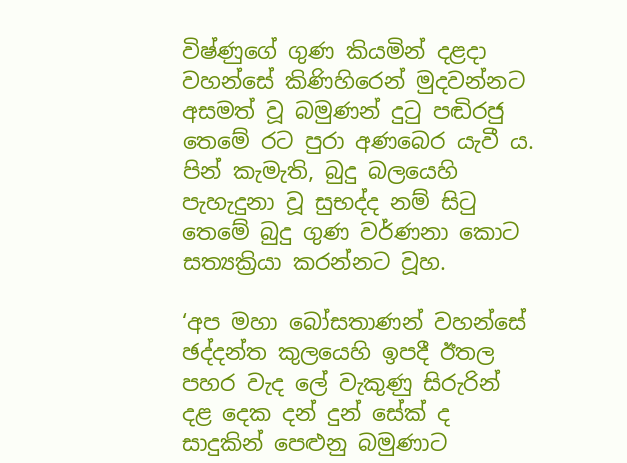විෂ්ණුගේ ගුණ කියමින් දළදා වහන්සේ කිණිහිරෙන් මුදවන්නට අසමත් වූ බමුණන් දුටු පඬිරජු තෙමේ රට පුරා අණබෙර යැවී ය. පින් කැමැති, බුදු බලයෙහි පැහැදුනා වූ සුභද්ද නම් සිටු තෙමේ බුදු ගුණ වර්ණනා කොට සත්‍යක්‍රියා කරන්නට වූහ.

‘අප මහා බෝසතාණන් වහන්සේ ඡද්දන්ත කුලයෙහි ඉපදී ඊතල පහර වැද ලේ වැකුණු සිරුරින් දළ දෙක දන් දුන් සේක් ද සාදුකින් පෙළුනු බමුණාට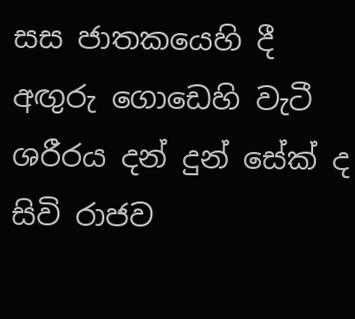සස ජාතකයෙහි දී අඟුරු ගොඩෙහි වැටී ශරීරය දන් දුන් සේක් ද සිවි රාජව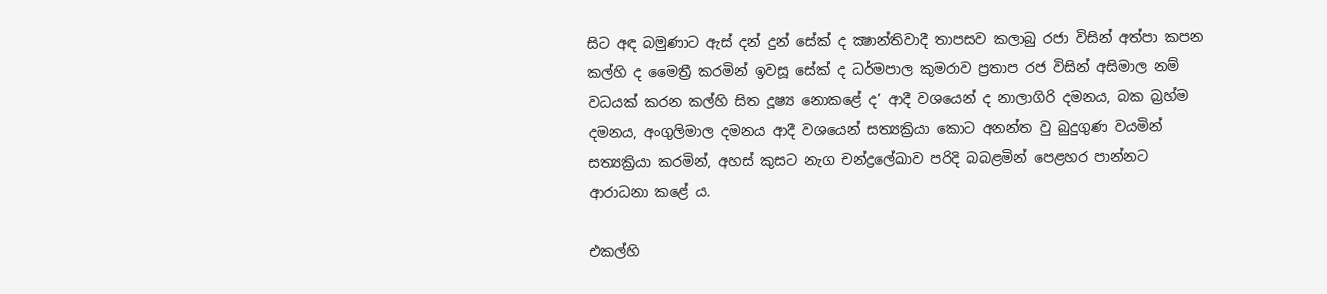සිට අඳ බමුණාට ඇස් දන් දුන් සේක් ද ක්‍ෂාන්තිවාදී තාපසව කලාබු රජා විසින් අත්පා කපන කල්හි ද මෛත්‍රී කරමින් ඉවසූ සේක් ද ධර්මපාල කුමරාව ප්‍රතාප රජ විසින් අසිමාල නම් වධයක් කරන කල්හි සිත දූෂ්‍ය නොකළේ ද’ ආදී වශයෙන් ද නාලාගිරි දමනය, බක බ්‍රහ්ම දමනය, අංගුලිමාල දමනය ආදී වශයෙන් සත්‍යක්‍රියා කොට අනන්ත වු බුදුගුණ වයමින් සත්‍යක්‍රියා කරමින්, අහස් කුසට නැග චන්ද්‍රලේඛාව පරිදි බබළමින් පෙළහර පාන්නට ආරාධනා කළේ ය.

එකල්හි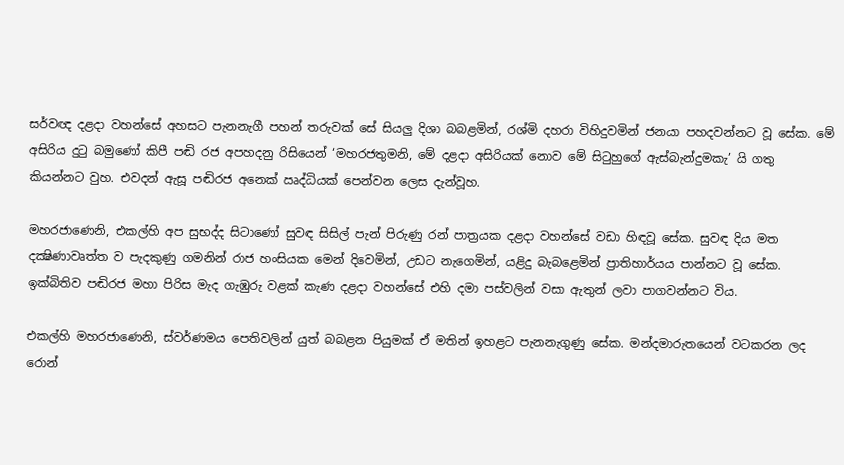සර්වඥ දළදා වහන්සේ අහසට පැනනැගී පහන් තරුවක් සේ සියලු දිශා බබළමින්, රශ්මි දහරා විහිදුවමින් ජනයා පහදවන්නට වූ සේක. මේ අසිරිය දුටු බමුණෝ කිපී පඬි රජ අපහදනු රිසියෙන් ‘මහරජතුමනි, මේ දළදා අසිරියක් නොව මේ සිටුහුගේ ඇස්බැන්දුමකැ’ යි ගතු කියන්නට වුහ. එවදන් ඇසූ පඬිරජ අනෙක් ඍද්ධියක් පෙන්වන ලෙස දැන්වූහ.

මහරජාණෙනි, එකල්හි අප සුභද්ද සිටාණෝ සුවඳ සිසිල් පැන් පිරුණු රන් පාත්‍රයක දළදා වහන්සේ වඩා හිඳවූ සේක. සුවඳ දිය මත දක්‍ෂිණාවෘත්ත ව පැදකුණු ගමනින් රාජ හංසියක මෙන් දිවෙමින්, උඩට නැගෙමින්, යළිදු බැබළෙමින් ප්‍රාතිහාර්යය පාන්නට වූ සේක. ඉක්බිතිව පඬිරජ මහා පිරිස මැද ගැඹුරු වළක් කැණ දළදා වහන්සේ එහි දමා පස්වලින් වසා ඇතුන් ලවා පාගවන්නට විය.

එකල්හි මහරජාණෙනි, ස්වර්ණමය පෙතිවලින් යුත් බබළන පියුමක් ඒ මතින් ඉහළට පැනනැගුණු සේක. මන්දමාරුතයෙන් වටකරන ලද රොන්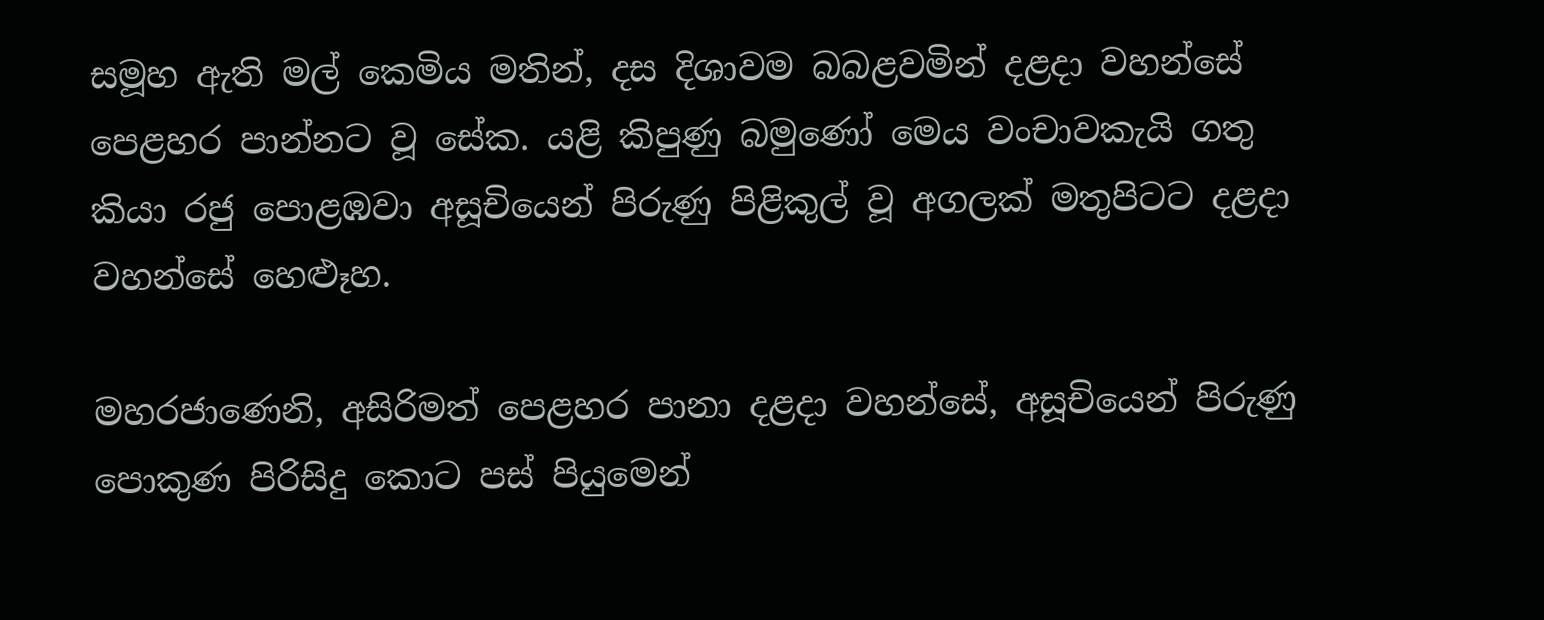සමූහ ඇති මල් කෙමිය මතින්, දස දිශාවම බබළවමින් දළදා වහන්සේ පෙළහර පාන්නට වූ සේක. යළි කිපුණු බමුණෝ මෙය වංචාවකැයි ගතු කියා රජු පොළඹවා අසූචියෙන් පිරුණු පිළිකුල් වූ අගලක් මතුපිටට දළදා වහන්සේ හෙළුෑහ.

මහරජාණෙනි, අසිරිමත් පෙළහර පානා දළදා වහන්සේ, අසූචියෙන් පිරුණු පොකුණ පිරිසිදු කොට පස් පියුමෙන්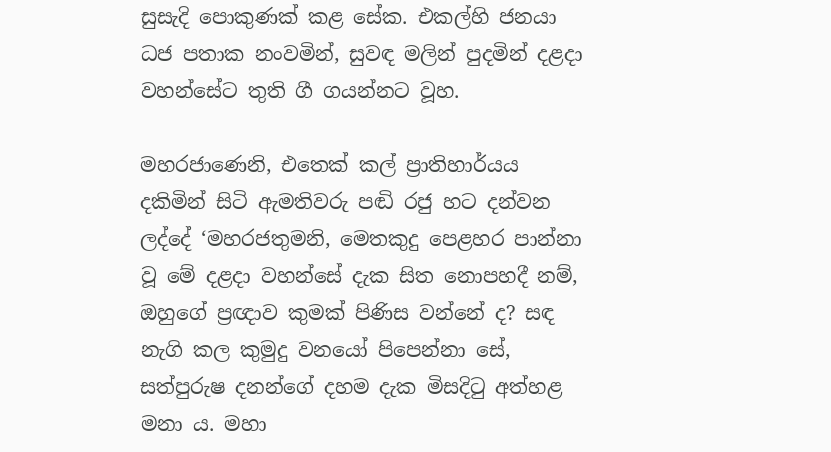සුසැදි පොකුණක් කළ සේක. එකල්හි ජනයා ධජ පතාක නංවමින්, සුවඳ මලින් පුදමින් දළදා වහන්සේට තුති ගී ගයන්නට වූහ.

මහරජාණෙනි, එතෙක් කල් ප්‍රාතිහාර්යය දකිමින් සිටි ඇමතිවරු පඬි රජු හට දන්වන ලද්දේ ‘මහරජතුමනි, මෙතකුදු පෙළහර පාන්නා වූ මේ දළදා වහන්සේ දැක සිත නොපහදී නම්, ඔහුගේ ප්‍රඥාව කුමක් පිණිස වන්නේ ද? සඳ නැගි කල කුමුදු වනයෝ පිපෙන්නා සේ, සත්පුරුෂ දනන්ගේ දහම දැක මිසදිටු අත්හළ මනා ය. මහා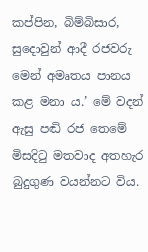කප්පින, බිම්බිසාර, සුදොවුන් ආදී රජවරු මෙන් අමෘතය පානය කළ මනා ය.’ මේ වදන් ඇසු පඬි රජ තෙමේ මිසදිටු මතවාද අතහැර බුදුගුණ වයන්නට විය.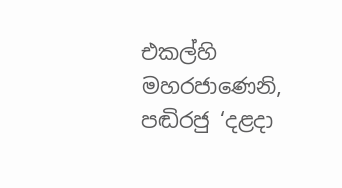එකල්හි මහරජාණෙනි, පඬිරජු ‘දළදා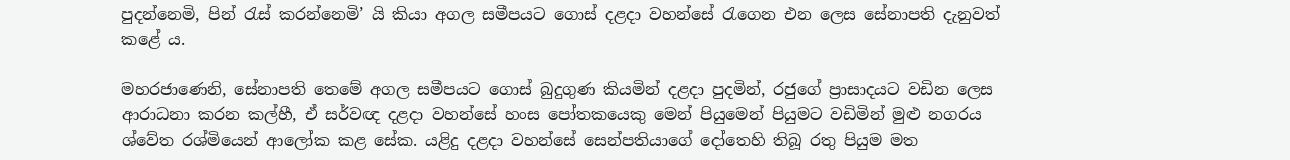පුදන්නෙමි, පින් රැස් කරන්නෙමි’ යි කියා අගල සමීපයට ගොස් දළදා වහන්සේ රැගෙන එන ලෙස සේනාපති දැනුවත් කළේ ය.

මහරජාණෙනි, සේනාපති තෙමේ අගල සමීපයට ගොස් බුදුගුණ කියමින් දළදා පුදමින්, රජුගේ ප්‍රාසාදයට වඩින ලෙස ආරාධනා කරන කල්හී, ඒ සර්වඥ දළදා වහන්සේ හංස පෝතකයෙකු මෙන් පියුමෙන් පියුමට වඩිමින් මුළු නගරය ශ්වේත රශ්මියෙන් ආලෝක කළ සේක. යළිදු දළදා වහන්සේ සෙන්පතියාගේ දෝතෙහි තිබූ රතු පියුම මත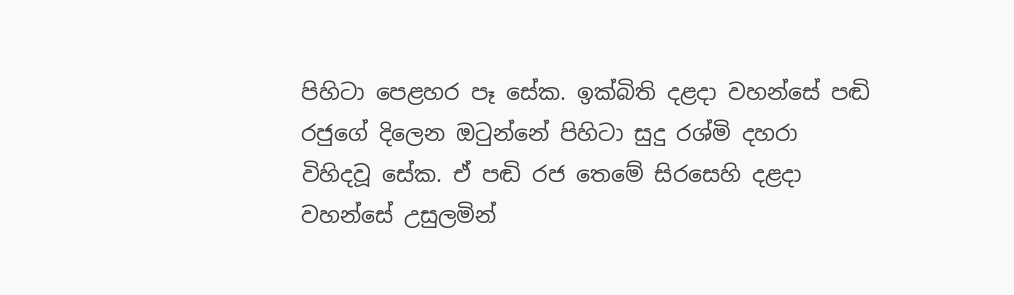පිහිටා පෙළහර පෑ සේක. ඉක්බිති දළදා වහන්සේ පඬි රජුගේ දිලෙන ඔටුන්නේ පිහිටා සුදු රශ්මි දහරා විහිදවූ සේක. ඒ පඬි රජ තෙමේ සිරසෙහි දළදා වහන්සේ උසුලමින්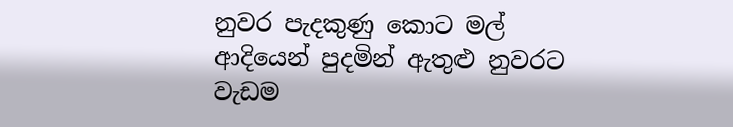නුවර පැදකුණු කොට මල් ආදියෙන් පුදමින් ඇතුළු නුවරට වැඩම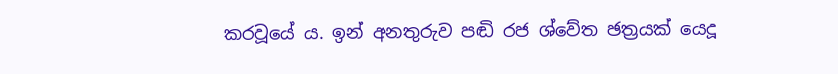කරවූයේ ය. ඉන් අනතුරුව පඬි රජ ශ්වේත ඡත්‍රයක් යෙදූ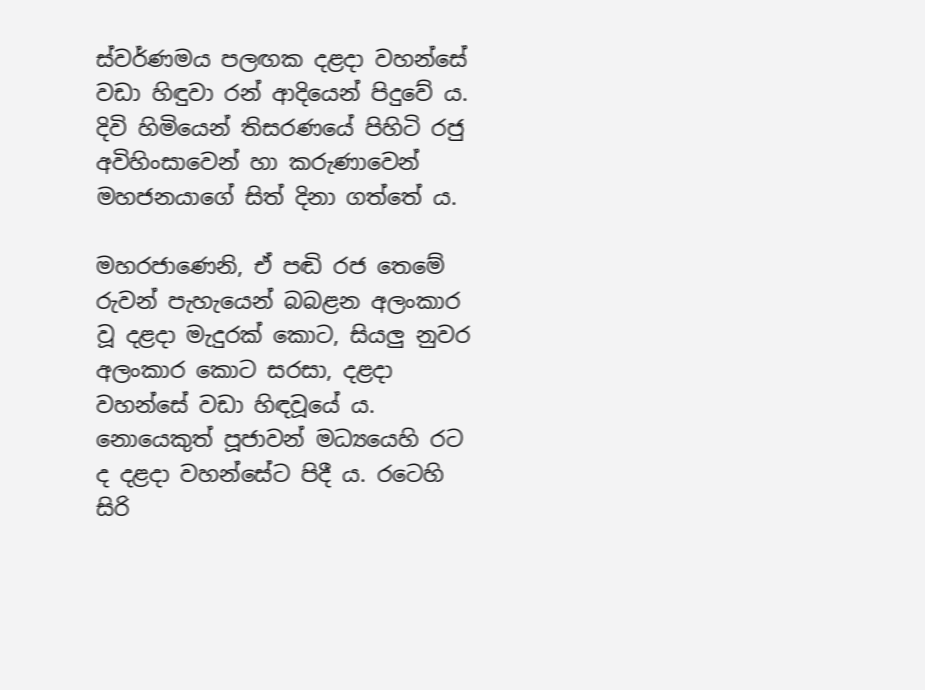ස්වර්ණමය පලඟක දළදා වහන්සේ වඩා හිඳුවා රන් ආදියෙන් පිදුවේ ය. දිවි හිමියෙන් තිසරණයේ පිහිටි රජු අවිහිංසාවෙන් හා කරුණාවෙන් මහජනයාගේ සිත් දිනා ගත්තේ ය.

මහරජාණෙනි, ඒ පඬි රජ තෙමේ රුවන් පැහැයෙන් බබළන අලංකාර වූ දළදා මැදුරක් කොට, සියලු නුවර අලංකාර කොට සරසා, දළදා වහන්සේ වඩා හිඳවූයේ ය. නොයෙකුත් පූජාවන් මධ්‍යයෙහි රට ද දළදා වහන්සේට පිදී ය. රටෙහි සිරි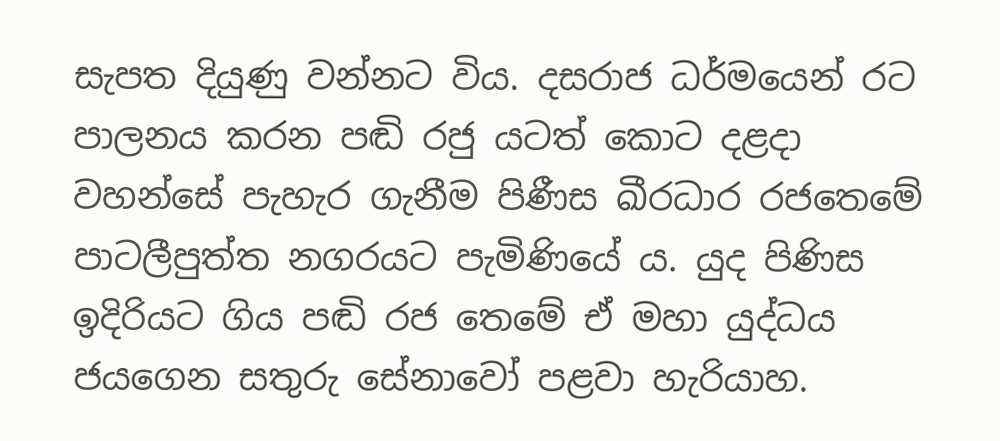සැපත දියුණු වන්නට විය. දසරාජ ධර්මයෙන් රට පාලනය කරන පඬි රජු යටත් කොට දළදා වහන්සේ පැහැර ගැනීම පිණීස ඛීරධාර රජතෙමේ පාටලීපුත්ත නගරයට පැමිණියේ ය. යුද පිණිස ඉදිරියට ගිය පඬි රජ තෙමේ ඒ මහා යුද්ධය ජයගෙන සතුරු සේනාවෝ පළවා හැරියාහ.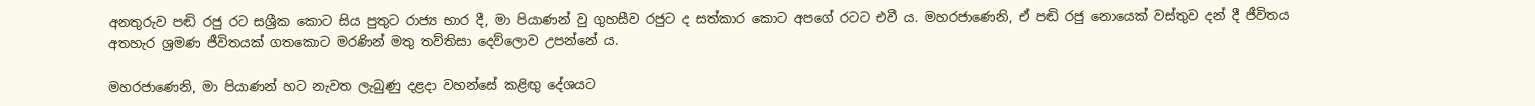අනතුරුව පඬි රජු රට සශ්‍රීක කොට සිය පුතුට රාජ්‍ය භාර දී, මා පියාණන් වු ගුහසීව රජුට ද සත්කාර කොට අපගේ රටට එවී ය. මහරජාණෙනි, ඒ පඬි රජු නොයෙක් වස්තුව දන් දී ජීවිතය අතහැර ශ්‍රමණ ජීවිතයක් ගතකොට මරණින් මතු තව්තිසා දෙව්ලොව උපන්නේ ය.

මහරජාණෙනි, මා පියාණන් හට නැවත ලැබුණු දළදා වහන්සේ කළිඟු දේශයට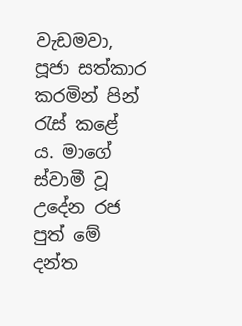වැඩමවා, පූජා සත්කාර කරමින් පින් රැස් කළේ ය. මාගේ ස්වාමී වූ උදේන රජ පුත් මේ දන්ත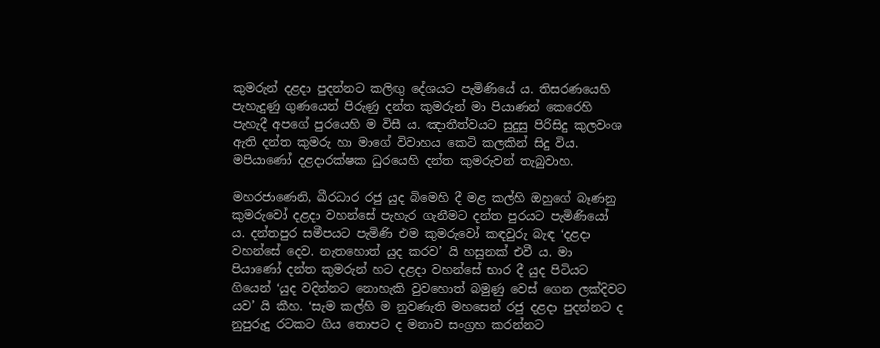කුමරුන් දළදා පුදන්නට කලිඟු දේශයට පැමිණියේ ය. තිසරණයෙහි පැහැදුණු ගුණයෙන් පිරුණු දන්ත කුමරුන් මා පියාණන් කෙරෙහි පැහැදී අපගේ පුරයෙහි ම විසී ය. ඤාතීත්වයට සුදුසු පිරිසිදු කුලවංශ ඇති දන්ත කුමරු හා මාගේ විවාහය කෙටි කලකින් සිදු විය. මපියාණෝ දළදාරක්ෂක ධුරයෙහි දන්ත කුමරුවන් තැබුවාහ.

මහරජාණෙනි, ඛීරධාර රජු යුද බිමෙහි දී මළ කල්හි ඔහුගේ බෑණනු කුමරුවෝ දළදා වහන්සේ පැහැර ගැනීමට දන්ත පුරයට පැමිණියෝ ය. දන්තපුර සමීපයට පැමිණි එම කුමරුවෝ කඳවුරු බැඳ ‘දළදා වහන්සේ දෙව. නැතහොත් යුද කරව’ යි හසුනක් එවී ය. මා පියාණෝ දන්ත කුමරුන් හට දළදා වහන්සේ භාර දී යුද පිටියට ගියෙන් ‘යුද වදින්නට නොහැකි වුවහොත් බමුණු වෙස් ගෙන ලක්දිවට යව’ යි කීහ. ‘සැම කල්හි ම නුවණැති මහසෙන් රජු දළදා පුදන්නට ද නුපුරුදු රටකට ගිය තොපට ද මනාව සංග්‍රහ කරන්නට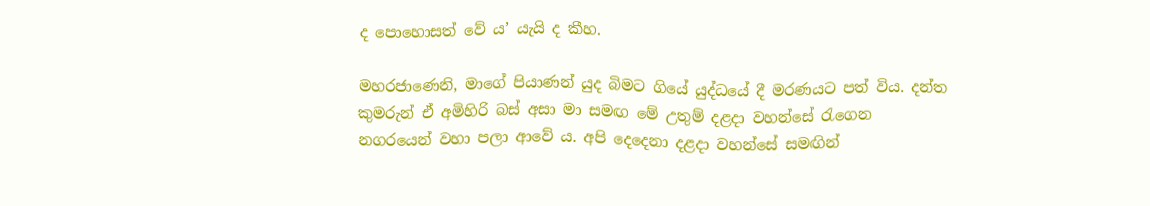ද පොහොසත් වේ ය’ යැයි ද කීහ.

මහරජාණෙනි, මාගේ පියාණන් යුද බිමට ගියේ යුද්ධයේ දී මරණයට පත් විය. දන්ත කුමරුන් ඒ අමිහිරි බස් අසා මා සමඟ මේ උතුම් දළදා වහන්සේ රැගෙන නගරයෙන් වහා පලා ආවේ ය. අපි දෙදෙනා දළදා වහන්සේ සමඟින්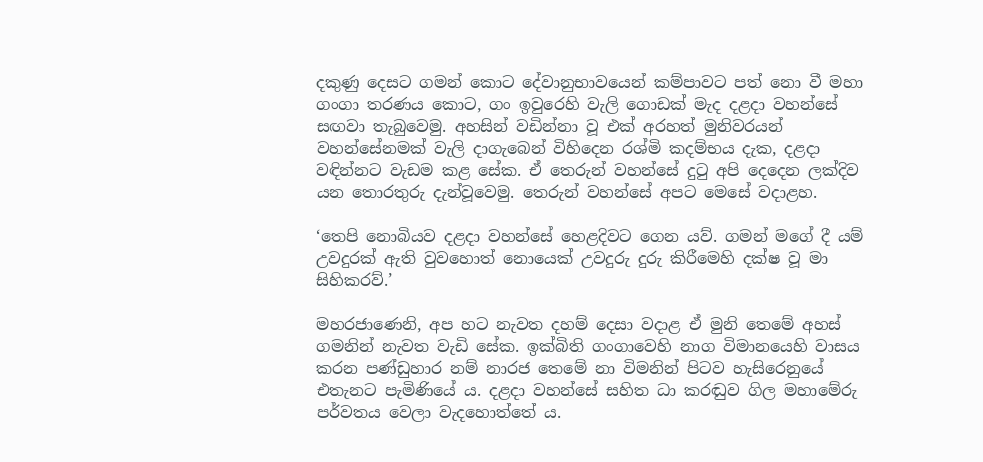දකුණු දෙසට ගමන් කොට දේවානුභාවයෙන් කම්පාවට පත් නො වී මහා ගංගා තරණය කොට, ගං ඉවුරෙහි වැලි ගොඩක් මැද දළදා වහන්සේ සඟවා තැබුවෙමු. අහසින් වඩින්නා වූ එක් අරහත් මුනිවරයන් වහන්සේනමක් වැලි දාගැබෙන් විහිදෙන රශ්මි කදම්භය දැක, දළදා වඳින්නට වැඩම කළ සේක. ඒ තෙරුන් වහන්සේ දුටු අපි දෙදෙන ලක්දිව යන තොරතුරු දැන්වූවෙමු. තෙරුන් වහන්සේ අපට මෙසේ වදාළහ.

‘තෙපි නොබියව දළදා වහන්සේ හෙළදිවට ගෙන යව්. ගමන් මගේ දී යම් උවදුරක් ඇති වුවහොත් නොයෙක් උවදුරු දුරු කිරීමෙහි දක්ෂ වූ මා සිහිකරව්.’

මහරජාණෙනි, අප හට නැවත දහම් දෙසා වදාළ ඒ මුනි තෙමේ අහස් ගමනින් නැවත වැඩි සේක. ඉක්බිති ගංගාවෙහි නාග විමානයෙහි වාසය කරන පණ්ඩුහාර නම් නාරජ තෙමේ නා විමනින් පිටව හැසිරෙනුයේ එතැනට පැමිණියේ ය. දළදා වහන්සේ සහිත ධා කරඬුව ගිල මහාමේරු පර්වතය වෙලා වැදහොත්තේ ය.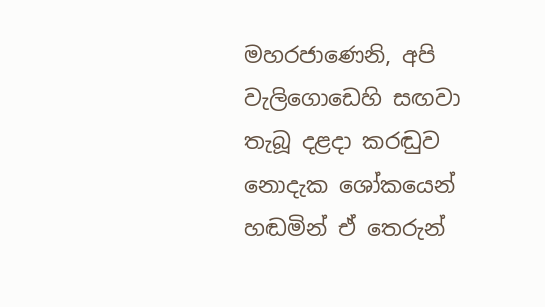මහරජාණෙනි, අපි වැලිගොඩෙහි සඟවා තැබූ දළදා කරඬුව නොදැක ශෝකයෙන් හඬමින් ඒ තෙරුන්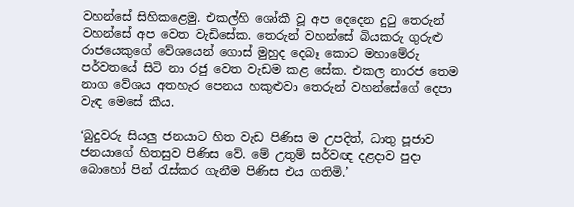වහන්සේ සිහිකළෙමු. එකල්හි ශෝකී වූ අප දෙදෙන දුටු තෙරුන් වහන්සේ අප වෙත වැඩිසේක. තෙරුන් වහන්සේ බියකරු ගුරුළු රාජයෙකුගේ වේශයෙන් ගොස් මුහුද දෙබෑ කොට මහාමේරු පර්වතයේ සිටි නා රජු වෙත වැඩම කළ සේක. එකල නාරජ තෙම නාග වේශය අතහැර පෙනය හකුළුවා තෙරුන් වහන්සේගේ දෙපා වැඳ මෙසේ කීය.

‘බුදුවරු සියලු ජනයාට හිත වැඩ පිණිස ම උපදිත්, ධාතු පූජාව ජනයාගේ හිතසුව පිණිස වේ. මේ උතුම් සර්වඥ දළදාව පුදා බොහෝ පින් රැස්කර ගැනීම පිණිස එය ගතිමි.’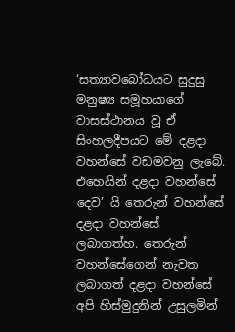‘සත්‍යාවබෝධයට සුදුසු මනුෂ්‍ය සමූහයාගේ වාසස්ථානය වූ ඒ සිංහලදීපයට මේ දළදා වහන්සේ වඩමවනු ලැබේ. එහෙයින් දළදා වහන්සේ දෙව’ යි තෙරුන් වහන්සේ දළදා වහන්සේ ලබාගත්හ. තෙරුන් වහන්සේගෙන් නැවත ලබාගත් දළදා වහන්සේ අපි හිස්මුදුනින් උසුලමින්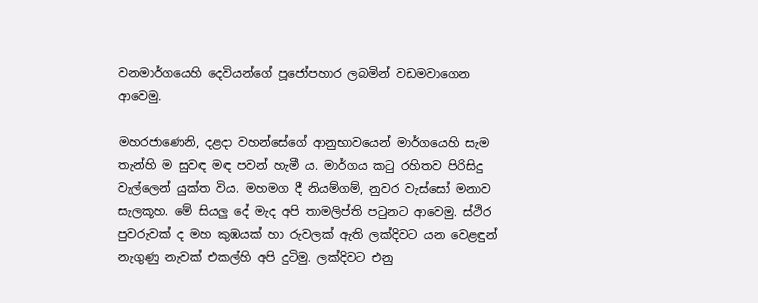වනමාර්ගයෙහි දෙවියන්ගේ පූජෝපහාර ලබමින් වඩමවාගෙන ආවෙමු.

මහරජාණෙනි, දළදා වහන්සේගේ ආනුභාවයෙන් මාර්ගයෙහි සැම තැන්හි ම සුවඳ මඳ පවන් හැමී ය. මාර්ගය කටු රහිතව පිරිසිදු වැල්ලෙන් යුක්ත විය. මහමග දී නියම්ගම්, නුවර වැස්සෝ මනාව සැලකූහ. මේ සියලු දේ මැද අපි තාමලිප්ති පටුනට ආවෙමු. ස්ථිර පුවරුවක් ද මහ කුඹයක් හා රුවලක් ඇති ලක්දිවට යන වෙළඳුන් නැගුණු නැවක් එකල්හි අපි දුටිමු. ලක්දිවට එනු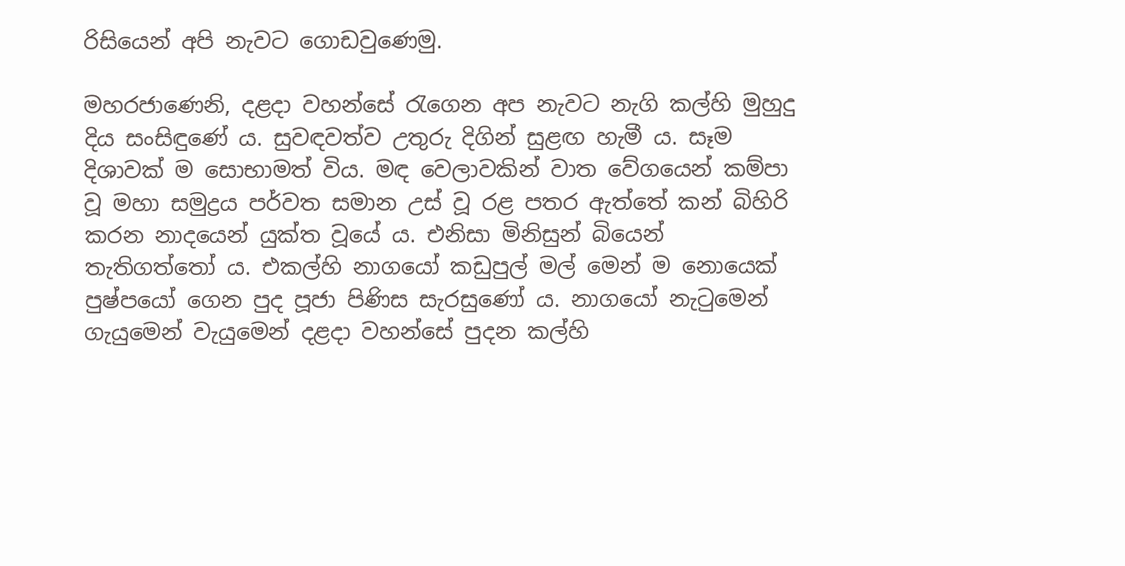රිසියෙන් අපි නැවට ගොඩවුණෙමු.

මහරජාණෙනි, දළදා වහන්සේ රැගෙන අප නැවට නැගි කල්හි මුහුදු දිය සංසිඳුණේ ය. සුවඳවත්ව උතුරු දිගින් සුළඟ හැමී ය. සෑම දිශාවක් ම සොභාමත් විය. මඳ වෙලාවකින් වාත වේගයෙන් කම්පා වූ මහා සමුද්‍රය පර්වත සමාන උස් වූ රළ පතර ඇත්තේ කන් බිහිරි කරන නාදයෙන් යුක්ත වූයේ ය. එනිසා මිනිසුන් බියෙන් තැතිගත්තෝ ය. එකල්හි නාගයෝ කඩුපුල් මල් මෙන් ම නොයෙක් පුෂ්පයෝ ගෙන පුද පූජා පිණිස සැරසුණෝ ය. නාගයෝ නැටුමෙන් ගැයුමෙන් වැයුමෙන් දළදා වහන්සේ පුදන කල්හි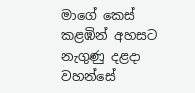මාගේ කෙස් කළඹින් අහසට නැගුණු දළදා වහන්සේ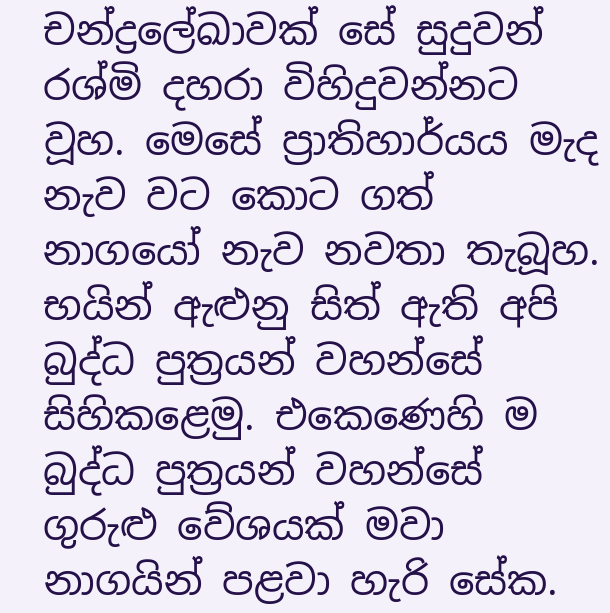චන්ද්‍රලේඛාවක් සේ සුදුවන් රශ්මි දහරා විහිදුවන්නට වූහ. මෙසේ ප්‍රාතිහාර්යය මැද නැව වට කොට ගත් නාගයෝ නැව නවතා තැබූහ. භයින් ඇළුනු සිත් ඇති අපි බුද්ධ පුත්‍රයන් වහන්සේ සිහිකළෙමු. එකෙණෙහි ම බුද්ධ පුත්‍රයන් වහන්සේ ගුරුළු වේශයක් මවා නාගයින් පළවා හැරි සේක.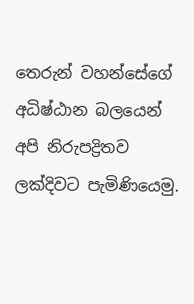තෙරුන් වහන්සේගේ අධිෂ්ඨාන බලයෙන් අපි නිරුපද්‍රිතව ලක්දිවට පැමිණියෙමු.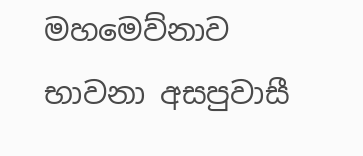මහමෙව්නාව භාවනා අසපුවාසී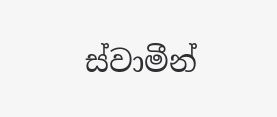ස්වාමීන්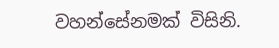වහන්සේනමක් විසිනි.